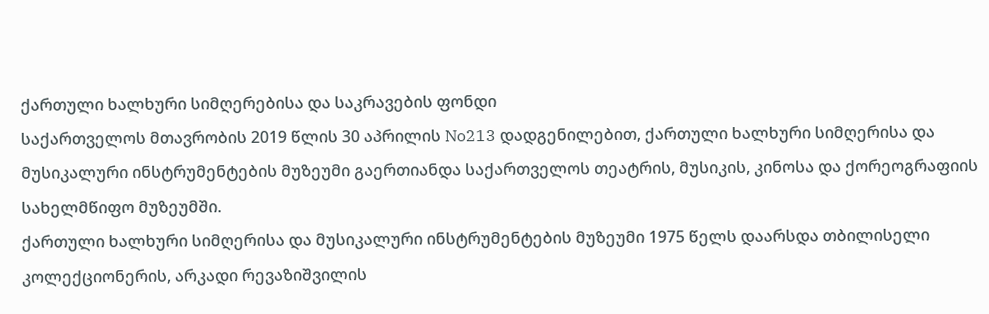ქართული ხალხური სიმღერებისა და საკრავების ფონდი
საქართველოს მთავრობის 2019 წლის 30 აპრილის No213 დადგენილებით, ქართული ხალხური სიმღერისა და მუსიკალური ინსტრუმენტების მუზეუმი გაერთიანდა საქართველოს თეატრის, მუსიკის, კინოსა და ქორეოგრაფიის სახელმწიფო მუზეუმში.
ქართული ხალხური სიმღერისა და მუსიკალური ინსტრუმენტების მუზეუმი 1975 წელს დაარსდა თბილისელი კოლექციონერის, არკადი რევაზიშვილის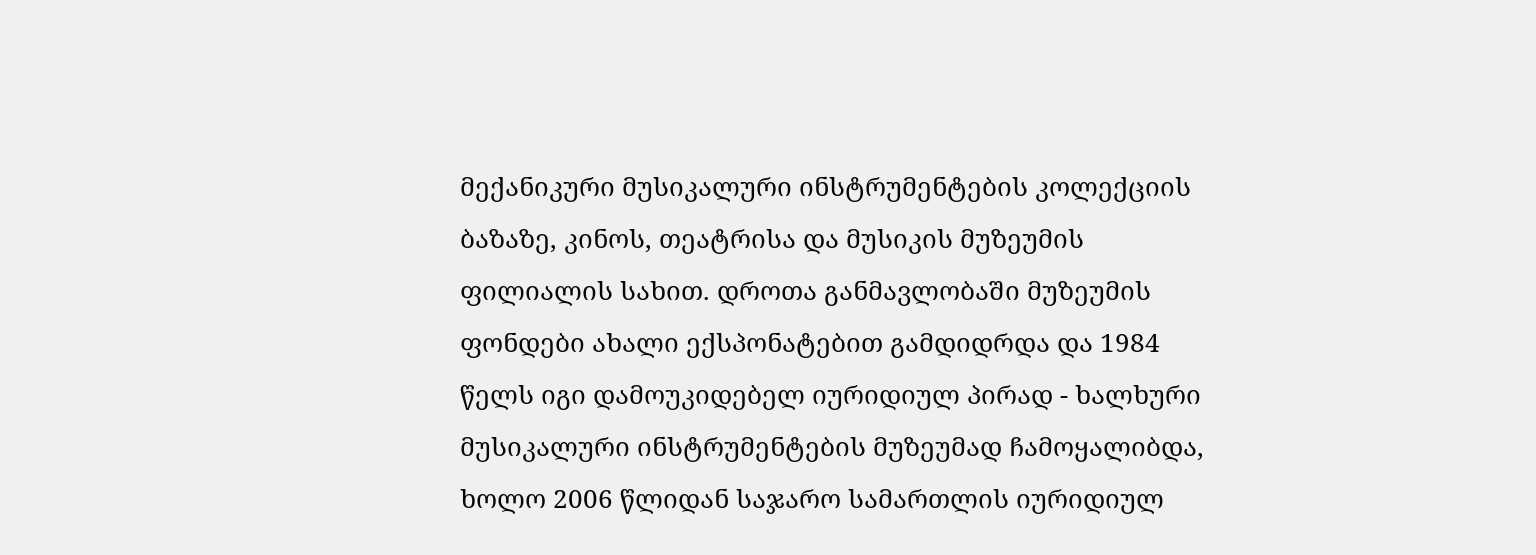მექანიკური მუსიკალური ინსტრუმენტების კოლექციის ბაზაზე, კინოს, თეატრისა და მუსიკის მუზეუმის ფილიალის სახით. დროთა განმავლობაში მუზეუმის ფონდები ახალი ექსპონატებით გამდიდრდა და 1984 წელს იგი დამოუკიდებელ იურიდიულ პირად - ხალხური მუსიკალური ინსტრუმენტების მუზეუმად ჩამოყალიბდა, ხოლო 2006 წლიდან საჯარო სამართლის იურიდიულ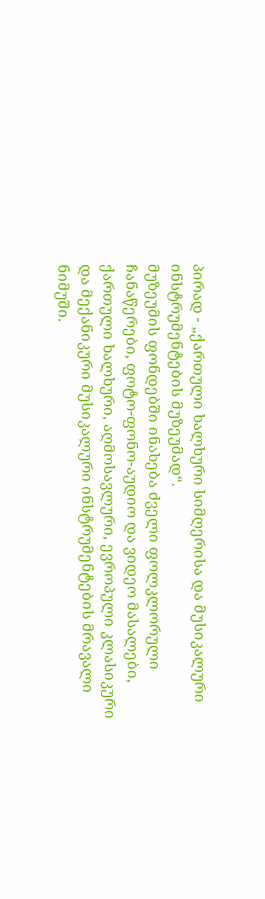პირად - „ქართული ხალხური სიმღერისა და მუსიკალური ინსტრუმენტების მუზეუმად“.
მუზეუმის ფონდებში ინახება ძველი ფოლკლორული ჩანაწერები, ფოტო-ფონო-აუდიო და ვიდეო მასალები, ქართული ხალხური, აღმოსავლური, ევროპული კლასიკური და მექანიკური მუსიკალური ინსტრუმენტების მრავალი ნიმუში.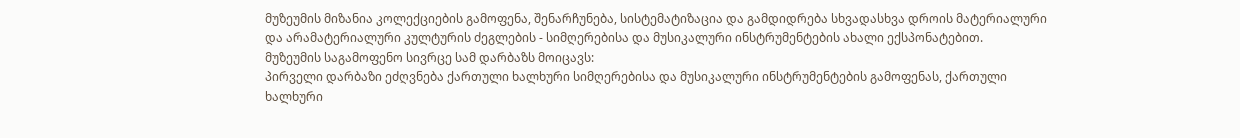მუზეუმის მიზანია კოლექციების გამოფენა, შენარჩუნება, სისტემატიზაცია და გამდიდრება სხვადასხვა დროის მატერიალური და არამატერიალური კულტურის ძეგლების - სიმღერებისა და მუსიკალური ინსტრუმენტების ახალი ექსპონატებით.
მუზეუმის საგამოფენო სივრცე სამ დარბაზს მოიცავს:
პირველი დარბაზი ეძღვნება ქართული ხალხური სიმღერებისა და მუსიკალური ინსტრუმენტების გამოფენას, ქართული ხალხური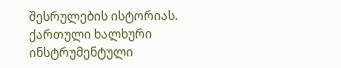შესრულების ისტორიას. ქართული ხალხური ინსტრუმენტული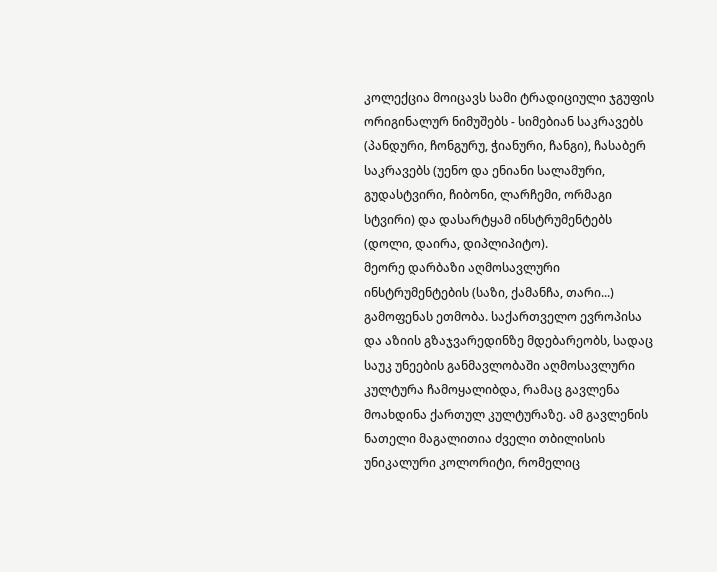კოლექცია მოიცავს სამი ტრადიციული ჯგუფის ორიგინალურ ნიმუშებს - სიმებიან საკრავებს (პანდური, ჩონგურუ, ჭიანური, ჩანგი), ჩასაბერ საკრავებს (უენო და ენიანი სალამური, გუდასტვირი, ჩიბონი, ლარჩემი, ორმაგი სტვირი) და დასარტყამ ინსტრუმენტებს (დოლი, დაირა, დიპლიპიტო).
მეორე დარბაზი აღმოსავლური ინსტრუმენტების (საზი, ქამანჩა, თარი...) გამოფენას ეთმობა. საქართველო ევროპისა და აზიის გზაჯვარედინზე მდებარეობს, სადაც საუკ უნეების განმავლობაში აღმოსავლური კულტურა ჩამოყალიბდა, რამაც გავლენა მოახდინა ქართულ კულტურაზე. ამ გავლენის ნათელი მაგალითია ძველი თბილისის უნიკალური კოლორიტი, რომელიც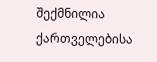შექმნილია ქართველებისა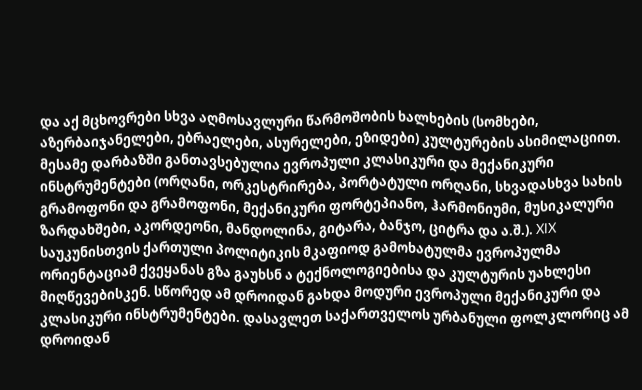და აქ მცხოვრები სხვა აღმოსავლური წარმოშობის ხალხების (სომხები, აზერბაიჯანელები, ებრაელები, ასურელები, ეზიდები) კულტურების ასიმილაციით.
მესამე დარბაზში განთავსებულია ევროპული კლასიკური და მექანიკური ინსტრუმენტები (ორღანი, ორკესტრირება, პორტატული ორღანი, სხვადასხვა სახის გრამოფონი და გრამოფონი, მექანიკური ფორტეპიანო, ჰარმონიუმი, მუსიკალური ზარდახშები, აკორდეონი, მანდოლინა, გიტარა, ბანჯო, ციტრა და ა.შ.). XIX საუკუნისთვის ქართული პოლიტიკის მკაფიოდ გამოხატულმა ევროპულმა ორიენტაციამ ქვეყანას გზა გაუხსნ ა ტექნოლოგიებისა და კულტურის უახლესი მიღწევებისკენ. სწორედ ამ დროიდან გახდა მოდური ევროპული მექანიკური და კლასიკური ინსტრუმენტები. დასავლეთ საქართველოს ურბანული ფოლკლორიც ამ დროიდან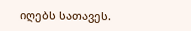იღებს სათავეს.